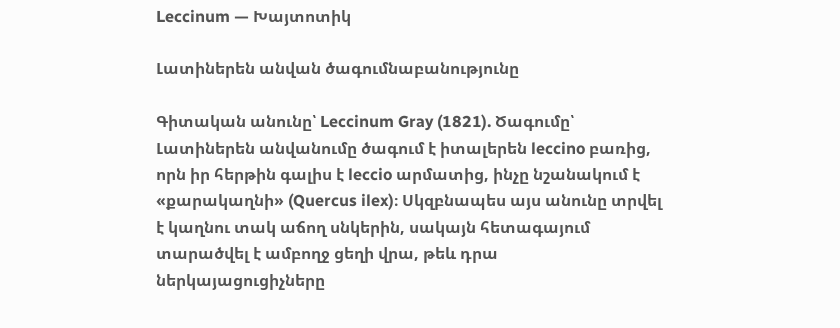Leccinum — Խայտոտիկ

Լատիներեն անվան ծագումնաբանությունը

Գիտական անունը՝ Leccinum Gray (1821). Ծագումը՝ Լատիներեն անվանումը ծագում է իտալերեն leccino բառից, որն իր հերթին գալիս է leccio արմատից, ինչը նշանակում է «քարակաղնի» (Quercus ilex)։ Սկզբնապես այս անունը տրվել է կաղնու տակ աճող սնկերին, սակայն հետագայում տարածվել է ամբողջ ցեղի վրա, թեև դրա ներկայացուցիչները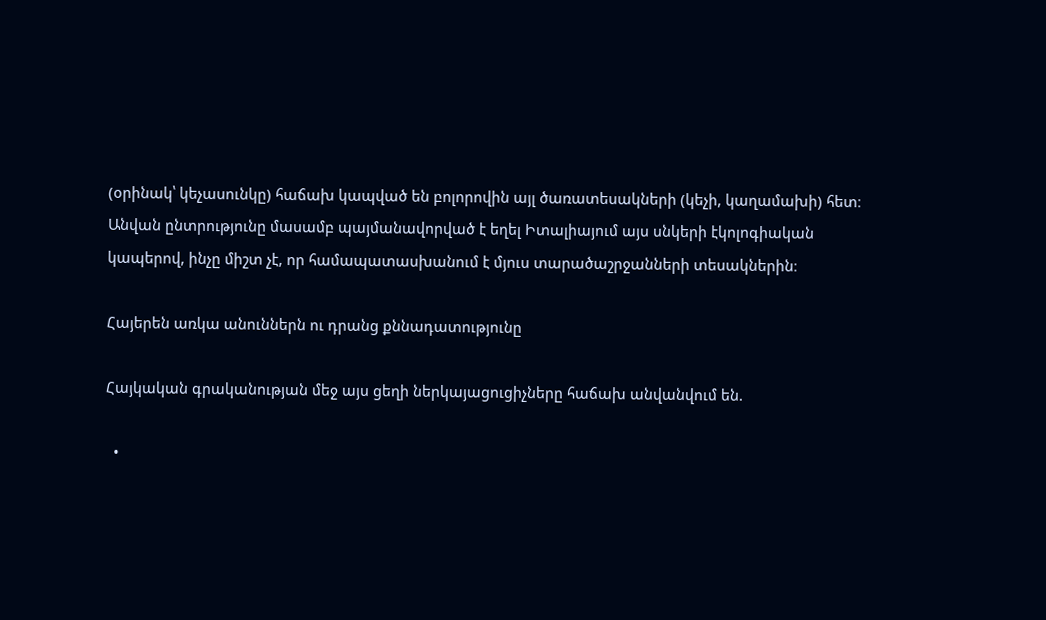(օրինակ՝ կեչասունկը) հաճախ կապված են բոլորովին այլ ծառատեսակների (կեչի, կաղամախի) հետ։ Անվան ընտրությունը մասամբ պայմանավորված է եղել Իտալիայում այս սնկերի էկոլոգիական կապերով, ինչը միշտ չէ, որ համապատասխանում է մյուս տարածաշրջանների տեսակներին։

Հայերեն առկա անուններն ու դրանց քննադատությունը

Հայկական գրականության մեջ այս ցեղի ներկայացուցիչները հաճախ անվանվում են.

  •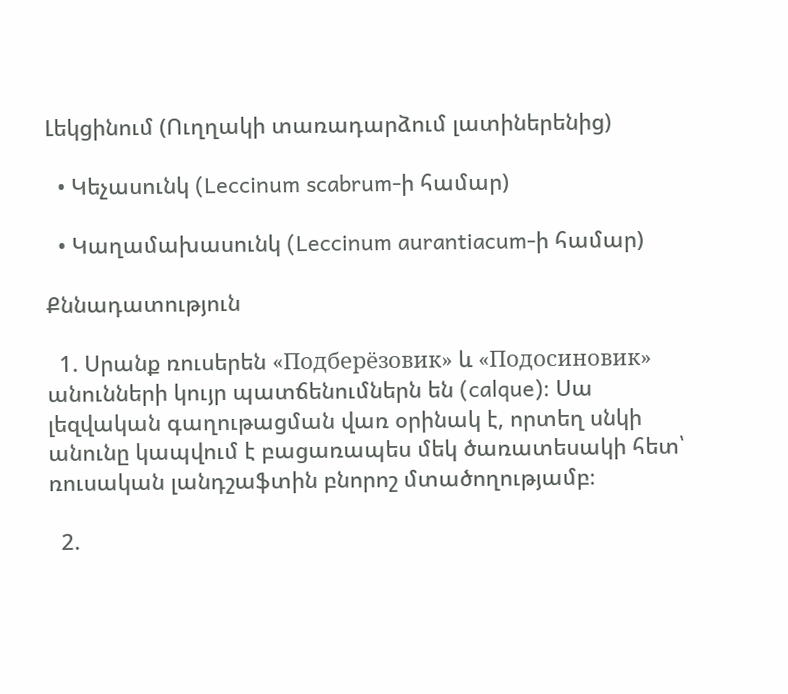Լեկցինում (Ուղղակի տառադարձում լատիներենից)

  • Կեչասունկ (Leccinum scabrum-ի համար)

  • Կաղամախասունկ (Leccinum aurantiacum-ի համար)

Քննադատություն

  1. Սրանք ռուսերեն «Подберёзовик» և «Подосиновик» անունների կույր պատճենումներն են (calque)։ Սա լեզվական գաղութացման վառ օրինակ է, որտեղ սնկի անունը կապվում է բացառապես մեկ ծառատեսակի հետ՝ ռուսական լանդշաֆտին բնորոշ մտածողությամբ։

  2.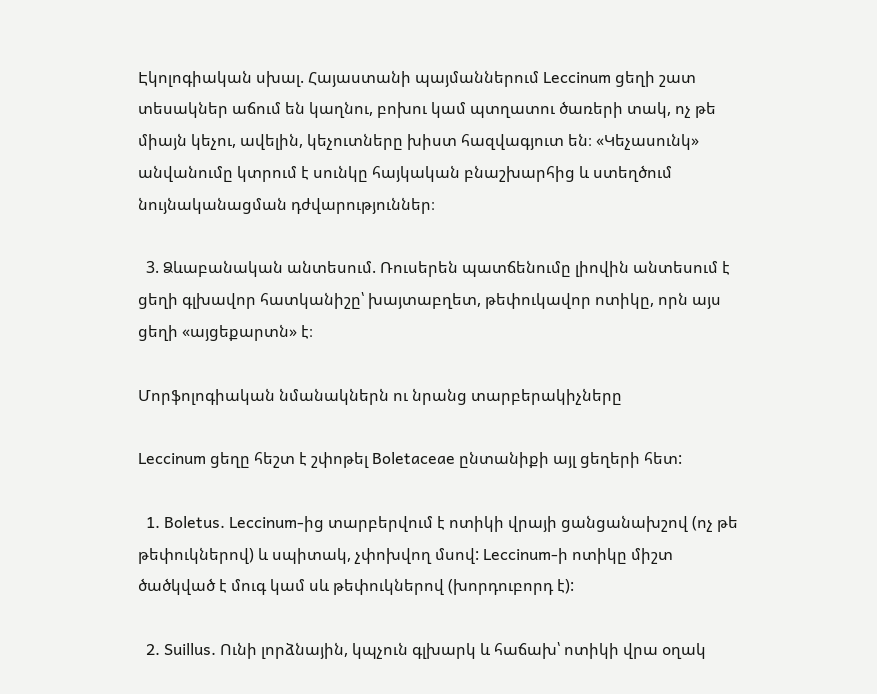Էկոլոգիական սխալ. Հայաստանի պայմաններում Leccinum ցեղի շատ տեսակներ աճում են կաղնու, բոխու կամ պտղատու ծառերի տակ, ոչ թե միայն կեչու, ավելին, կեչուտները խիստ հազվագյուտ են։ «Կեչասունկ» անվանումը կտրում է սունկը հայկական բնաշխարհից և ստեղծում նույնականացման դժվարություններ։

  3. Ձևաբանական անտեսում. Ռուսերեն պատճենումը լիովին անտեսում է ցեղի գլխավոր հատկանիշը՝ խայտաբղետ, թեփուկավոր ոտիկը, որն այս ցեղի «այցեքարտն» է։

Մորֆոլոգիական նմանակներն ու նրանց տարբերակիչները

Leccinum ցեղը հեշտ է շփոթել Boletaceae ընտանիքի այլ ցեղերի հետ:

  1. Boletus. Leccinum-ից տարբերվում է ոտիկի վրայի ցանցանախշով (ոչ թե թեփուկներով) և սպիտակ, չփոխվող մսով: Leccinum-ի ոտիկը միշտ ծածկված է մուգ կամ սև թեփուկներով (խորդուբորդ է):

  2. Suillus. Ունի լորձնային, կպչուն գլխարկ և հաճախ՝ ոտիկի վրա օղակ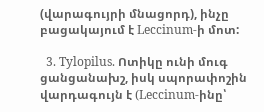(վարագույրի մնացորդ), ինչը բացակայում է Leccinum-ի մոտ:

  3. Tylopilus. Ոտիկը ունի մուգ ցանցանախշ, իսկ սպորափոշին վարդագույն է (Leccinum-ինը՝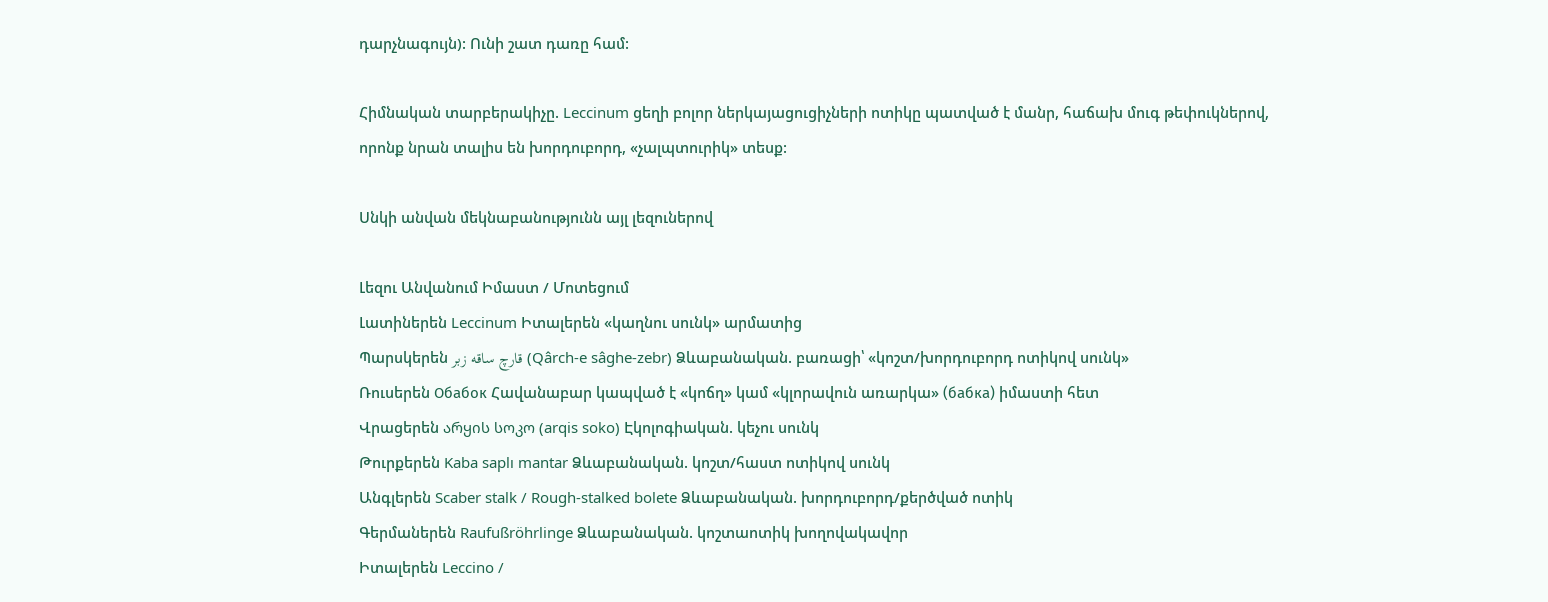դարչնագույն): Ունի շատ դառը համ:

Հիմնական տարբերակիչը. Leccinum ցեղի բոլոր ներկայացուցիչների ոտիկը պատված է մանր, հաճախ մուգ թեփուկներով, որոնք նրան տալիս են խորդուբորդ, «չալպտուրիկ» տեսք:

Սնկի անվան մեկնաբանությունն այլ լեզուներով

Լեզու Անվանում Իմաստ / Մոտեցում
Լատիներեն Leccinum Իտալերեն «կաղնու սունկ» արմատից
Պարսկերեն قارچ ساقه زبر (Qârch-e sâghe-zebr) Ձևաբանական. բառացի՝ «կոշտ/խորդուբորդ ոտիկով սունկ»
Ռուսերեն Обабок Հավանաբար կապված է «կոճղ» կամ «կլորավուն առարկա» (бабка) իմաստի հետ
Վրացերեն არყის სოკო (arqis soko) Էկոլոգիական. կեչու սունկ
Թուրքերեն Kaba saplı mantar Ձևաբանական. կոշտ/հաստ ոտիկով սունկ
Անգլերեն Scaber stalk / Rough-stalked bolete Ձևաբանական. խորդուբորդ/քերծված ոտիկ
Գերմաներեն Raufußröhrlinge Ձևաբանական. կոշտաոտիկ խողովակավոր
Իտալերեն Leccino /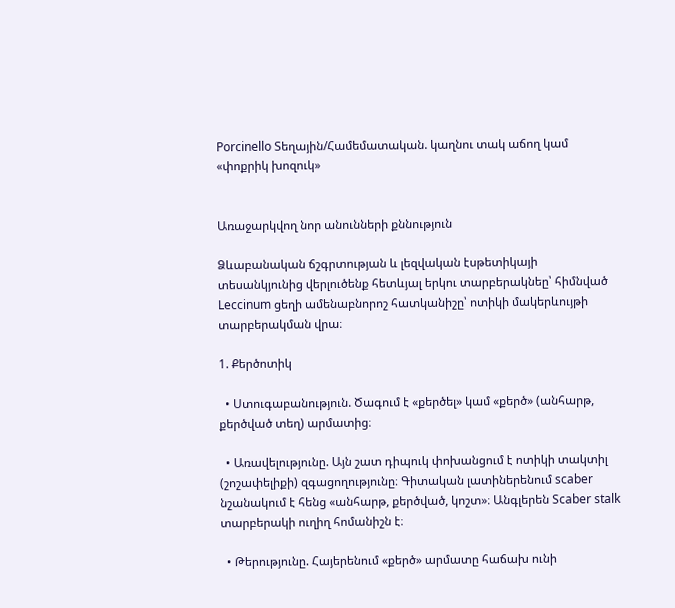Porcinello Տեղային/Համեմատական. կաղնու տակ աճող կամ «փոքրիկ խոզուկ»


Առաջարկվող նոր անունների քննություն

Ձևաբանական ճշգրտության և լեզվական էսթետիկայի տեսանկյունից վերլուծենք հետևյալ երկու տարբերակնեը՝ հիմնված Leccinum ցեղի ամենաբնորոշ հատկանիշը՝ ոտիկի մակերևույթի տարբերակման վրա։

1. Քերծոտիկ

  • Ստուգաբանություն. Ծագում է «քերծել» կամ «քերծ» (անհարթ, քերծված տեղ) արմատից։

  • Առավելությունը. Այն շատ դիպուկ փոխանցում է ոտիկի տակտիլ (շոշափելիքի) զգացողությունը։ Գիտական լատիներենում scaber նշանակում է հենց «անհարթ, քերծված, կոշտ»։ Անգլերեն Scaber stalk տարբերակի ուղիղ հոմանիշն է։

  • Թերությունը. Հայերենում «քերծ» արմատը հաճախ ունի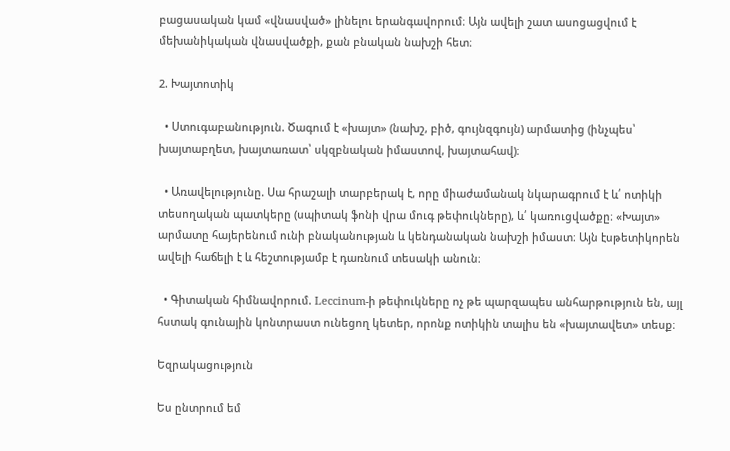բացասական կամ «վնասված» լինելու երանգավորում։ Այն ավելի շատ ասոցացվում է մեխանիկական վնասվածքի, քան բնական նախշի հետ։

2. Խայտոտիկ

  • Ստուգաբանություն. Ծագում է «խայտ» (նախշ, բիծ, գույնզգույն) արմատից (ինչպես՝ խայտաբղետ, խայտառատ՝ սկզբնական իմաստով, խայտահավ)։

  • Առավելությունը. Սա հրաշալի տարբերակ է, որը միաժամանակ նկարագրում է և՛ ոտիկի տեսողական պատկերը (սպիտակ ֆոնի վրա մուգ թեփուկները), և՛ կառուցվածքը։ «Խայտ» արմատը հայերենում ունի բնականության և կենդանական նախշի իմաստ։ Այն էսթետիկորեն ավելի հաճելի է և հեշտությամբ է դառնում տեսակի անուն։

  • Գիտական հիմնավորում. Leccinum-ի թեփուկները ոչ թե պարզապես անհարթություն են, այլ հստակ գունային կոնտրաստ ունեցող կետեր, որոնք ոտիկին տալիս են «խայտավետ» տեսք։

Եզրակացություն

Ես ընտրում եմ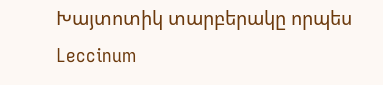Խայտոտիկ տարբերակը որպես Leccinum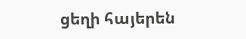ցեղի հայերեն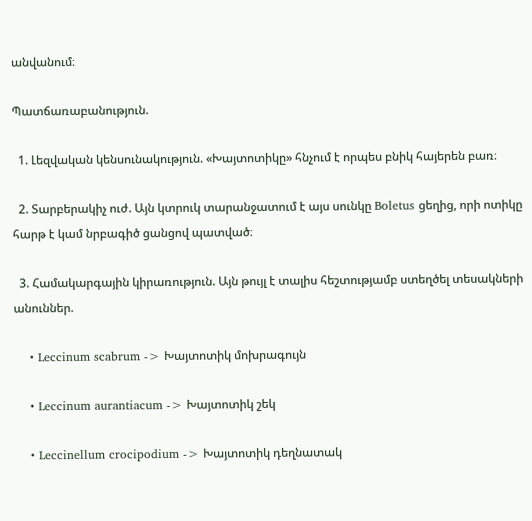անվանում։

Պատճառաբանություն.

  1. Լեզվական կենսունակություն. «Խայտոտիկը» հնչում է որպես բնիկ հայերեն բառ։

  2. Տարբերակիչ ուժ. Այն կտրուկ տարանջատում է այս սունկը Boletus ցեղից, որի ոտիկը հարթ է կամ նրբագիծ ցանցով պատված։

  3. Համակարգային կիրառություն. Այն թույլ է տալիս հեշտությամբ ստեղծել տեսակների անուններ.

    • Leccinum scabrum -> Խայտոտիկ մոխրագույն

    • Leccinum aurantiacum -> Խայտոտիկ շեկ

    • Leccinellum crocipodium -> Խայտոտիկ դեղնատակ